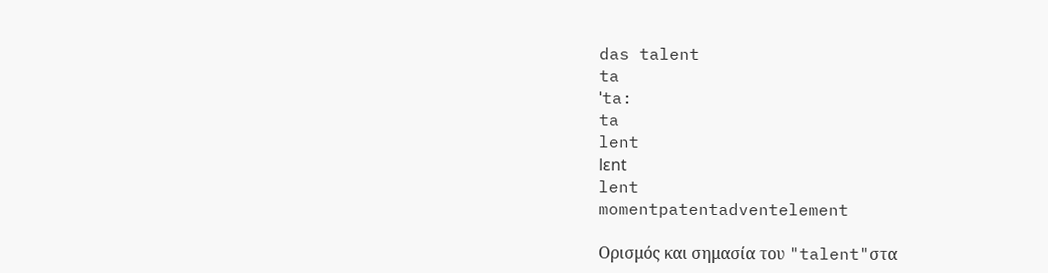das talent
ta
ˈta:
ta
lent
lɛnt
lent
momentpatentadventelement

Ορισμός και σημασία του "talent"στα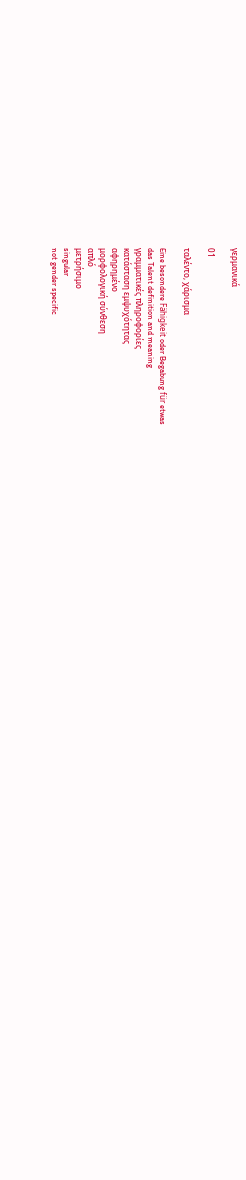γερμανικά

01

ταλέντο, χάρισμα

Eine besondere Fähigkeit oder Begabung für etwas
das Talent definition and meaning
γραμματικές πληροφορίες
κατάσταση εμψυχότητας
αφηρημένο
μορφολογική σύνθεση
απλό
μετρήσιμο
singular
not gender specific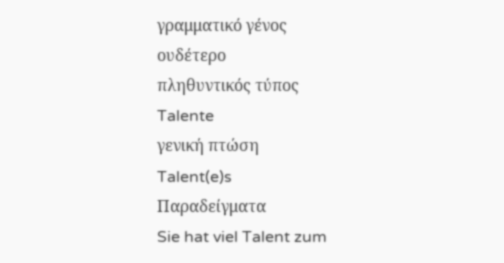γραμματικό γένος
ουδέτερο
πληθυντικός τύπος
Talente
γενική πτώση
Talent(e)s
Παραδείγματα
Sie hat viel Talent zum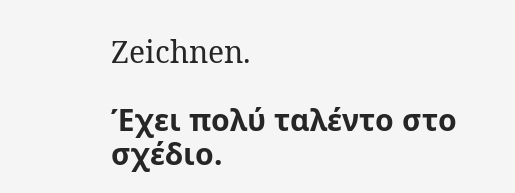Zeichnen.

Έχει πολύ ταλέντο στο σχέδιο.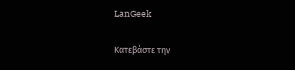LanGeek

Κατεβάστε την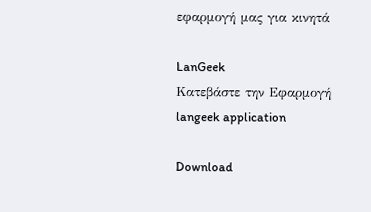εφαρμογή μας για κινητά

LanGeek
Κατεβάστε την Εφαρμογή
langeek application

Download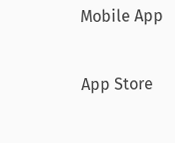Mobile App

App Store